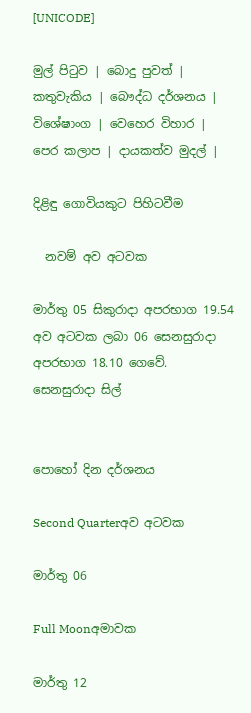[UNICODE]

මුල් පිටුව | බොදු පුවත් | කතුවැකිය | බෞද්ධ දර්ශනය | විශේෂාංග | වෙහෙර විහාර | පෙර කලාප | දායකත්ව මුදල් |

දිළිඳු ගොවියකුට පිහිටවීම

  නවම් අව අටවක

මාර්තු 05 සිකුරාදා අපරභාග 19.54 අව අටවක ලබා 06 සෙනසුරාදා අපරභාග 18.10 ගෙවේ.
සෙනසුරාදා සිල්


පොහෝ දින දර්ශනය

Second Quarterඅව අටවක

මාර්තු 06

Full Moonඅමාවක

මාර්තු 12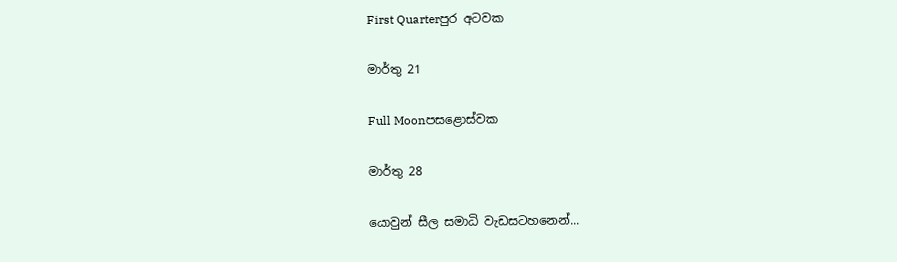First Quarterපුර අටවක

මාර්තු 21

Full Moonපසළොස්වක

මාර්තු 28

යොවුන් සීල සමාධි වැඩසටහනෙන්...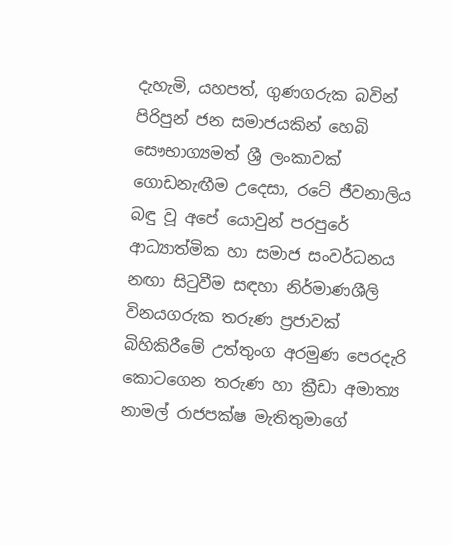දැහැමි, යහපත්, ගුණගරුක බවින් පිරිපුන් ජන සමාජයකින් හෙබි සෞභාග්‍යමත් ශ්‍රී ලංකාවක් ගොඩනැඟීම උදෙසා, රටේ ජීවනාලිය බඳු වූ අපේ යොවුන් පරපුරේ ආධ්‍යාත්මික හා සමාජ සංවර්ධනය නඟා සිටුවීම සඳහා නිර්මාණශීලි විනයගරුක තරුණ ප්‍රජාවක් බිහිකිරීමේ උත්තුංග අරමුණ පෙරදැරි කොටගෙන තරුණ හා ක්‍රීඩා අමාත්‍ය නාමල් රාජපක්ෂ මැතිතුමාගේ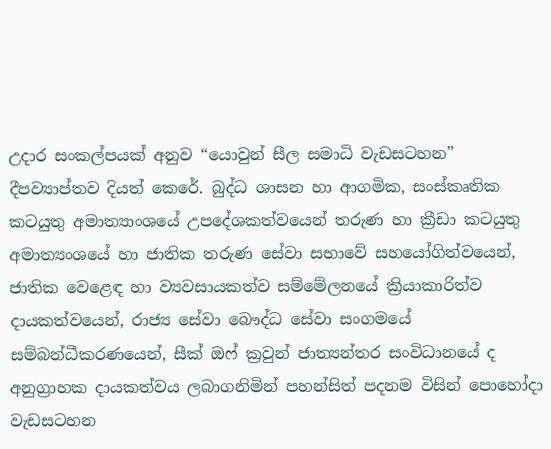උදාර සංකල්පයක් අනුව “යොවුන් සීල සමාධි වැඩසටහන” දීපව්‍යාප්තව දියත් කෙරේ. බුද්ධ ශාසන හා ආගමික, සංස්කෘතික කටයුතු අමාත්‍යාංශයේ උපදේශකත්වයෙන් තරුණ හා ක්‍රීඩා කටයුතු අමාත්‍යංශයේ හා ජාතික තරුණ සේවා සභාවේ සහයෝගිත්වයෙන්, ජාතික වෙළෙඳ හා ව්‍යවසායකත්ව සම්මේලනයේ ක්‍රියාකාරිත්ව දායකත්වයෙන්, රාජ්‍ය සේවා බෞද්ධ සේවා සංගමයේ සම්බන්ධීකරණයෙන්, සීක් ඔෆ් ක්‍රවුන් ජාත්‍යන්තර සංවිධානයේ ද අනුග්‍රාහක දායකත්වය ලබාගනිමින් පහන්සිත් පදනම විසින් පොහෝදා වැඩසටහන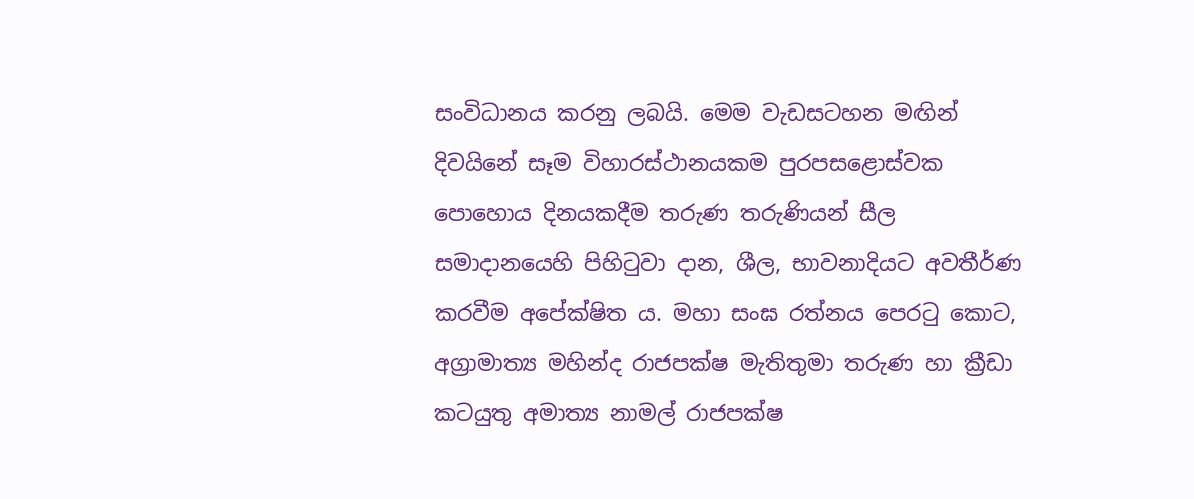සංවිධානය කරනු ලබයි. මෙම වැඩසටහන මඟින් දිවයිනේ සෑම විහාරස්ථානයකම පුරපසළොස්වක පොහොය දිනයකදීම තරුණ තරුණියන් සීල සමාදානයෙහි පිහිටුවා දාන, ශීල, භාවනාදියට අවතීර්ණ කරවීම අපේක්ෂිත ය. මහා සංඝ රත්නය පෙරටු කොට, අග්‍රාමාත්‍ය මහින්ද රාජපක්ෂ මැතිතුමා තරුණ හා ක්‍රීඩා කටයුතු අමාත්‍ය නාමල් රාජපක්ෂ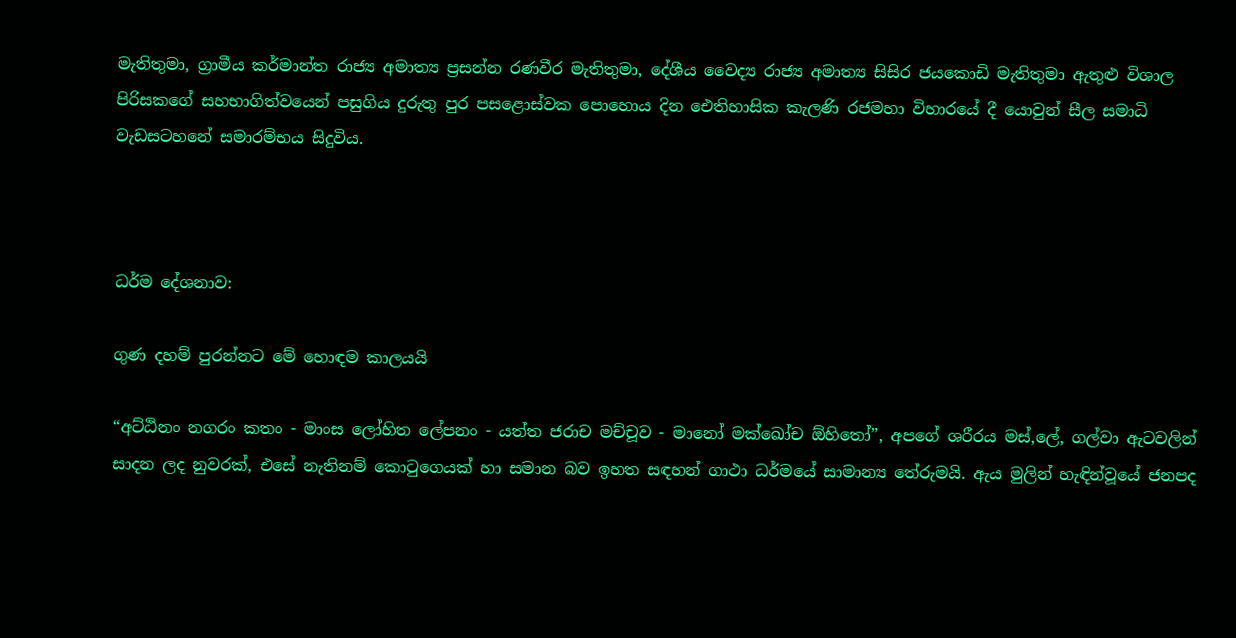මැතිතුමා, ග්‍රාමීය කර්මාන්ත රාජ්‍ය අමාත්‍ය ප්‍රසන්න රණවීර මැතිතුමා, දේශීය වෛද්‍ය රාජ්‍ය අමාත්‍ය සිසිර ජයකොඩි මැතිතුමා ඇතුළු විශාල පිරිසකගේ සහභාගිත්වයෙන් පසුගිය දුරුතු පුර පසළොස්වක පොහොය දින ඓතිහාසික කැලණි රජමහා විහාරයේ දී යොවුන් සීල සමාධි වැඩසටහනේ සමාරම්භය සිදුවිය.



ධර්ම දේශනාව:

ගුණ දහම් පුරන්නට මේ හොඳම කාලයයි

“අට්ඨිනං නගරං කතං - මාංස ලෝහිත ලේපනං - යත්ත ජරාච මච්චූව - මානෝ මක්ඛෝච ඕහිතෝ”, අපගේ ශරීරය මස්,ලේ, ගල්වා ඇටවලින් සාදන ලද නුවරක්, එසේ නැතිනම් කොටුගෙයක් හා සමාන බව ඉහත සඳහන් ගාථා ධර්මයේ සාමාන්‍ය තේරුමයි. ඇය මුලින් හැඳින්වූයේ ජනපද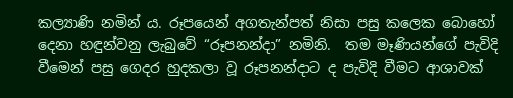කල්‍යාණි නමින් ය. රූපයෙන් අගතැන්පත් නිසා පසු කලෙක බොහෝ දෙනා හඳුන්වනු ලැබුවේ “රූපනන්දා” නමිනි.  තම මෑණියන්ගේ පැවිදි වීමෙන් පසු ගෙදර හුදකලා වූ රූපනන්දාට ද පැවිදි වීමට ආශාවක්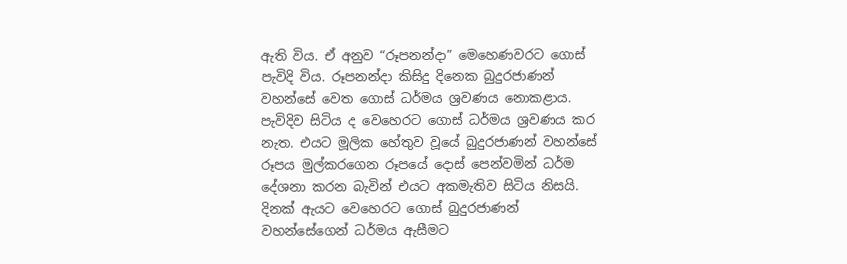ඇති විය. ඒ අනුව “රූපනන්දා” මෙහෙණවරට ගොස් පැවිදි විය. රූපනන්දා කිසිදු දිනෙක බුදුරජාණන් වහන්සේ වෙත ගොස් ධර්මය ශ්‍රවණය නොකළාය. පැවිදිව සිටිය ද වෙහෙරට ගොස් ධර්මය ශ්‍රවණය කර නැත. එයට මූලික හේතුව වූයේ බුදුරජාණන් වහන්සේ රූපය මුල්කරගෙන රූපයේ දොස් පෙන්වමින් ධර්ම දේශනා කරන බැවින් එයට අකමැතිව සිටිය නිසයි. දිනක් ඇයට වෙහෙරට ගොස් බුදුරජාණන් වහන්සේගෙන් ධර්මය ඇසීමට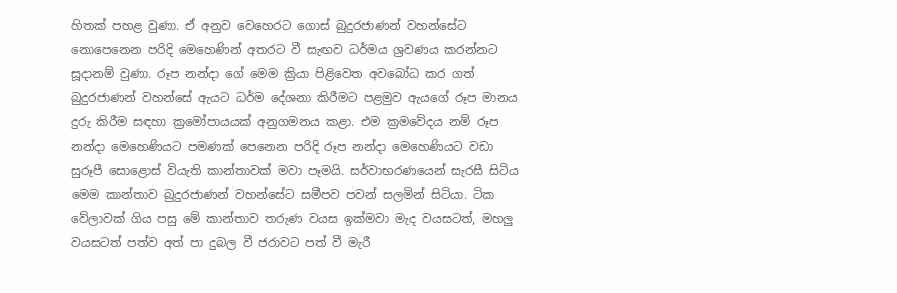හිතක් පහළ වුණා. ඒ අනුව වෙහෙරට ගොස් බුදුරජාණන් වහන්සේට නොපෙනෙන පරිදි මෙහෙණින් අතරට වී සැඟව ධර්මය ශ්‍රවණය කරන්නට සූදානම් වුණා. රූප නන්දා ගේ මෙම ක්‍රියා පිළිවෙත අවබෝධ කර ගත් බුදුරජාණන් වහන්සේ ඇයට ධර්ම දේශනා කිරීමට පළමුව ඇයගේ රූප මානය දුරු කිරීම සඳහා ක්‍රමෝපායයක් අනුගමනය කළා. එම ක්‍රමවේදය නම් රූප නන්දා මෙහෙණියට පමණක් පෙනෙන පරිදි රූප නන්දා මෙහෙණියට වඩා සුරූපී සොළොස් වියැති කාන්තාවක් මවා පෑමයි. සර්වාභරණයෙන් සැරසී සිටිය මෙම කාන්තාව බුදුරජාණන් වහන්සේට සමීපව පවන් සලමින් සිටියා. ටික වේලාවක් ගිය පසු මේ කාන්තාව තරුණ වයස ඉක්මවා මැද වයසටත්, මහලු වයසටත් පත්ව අත් පා දුබල වී ජරාවට පත් වී මැරී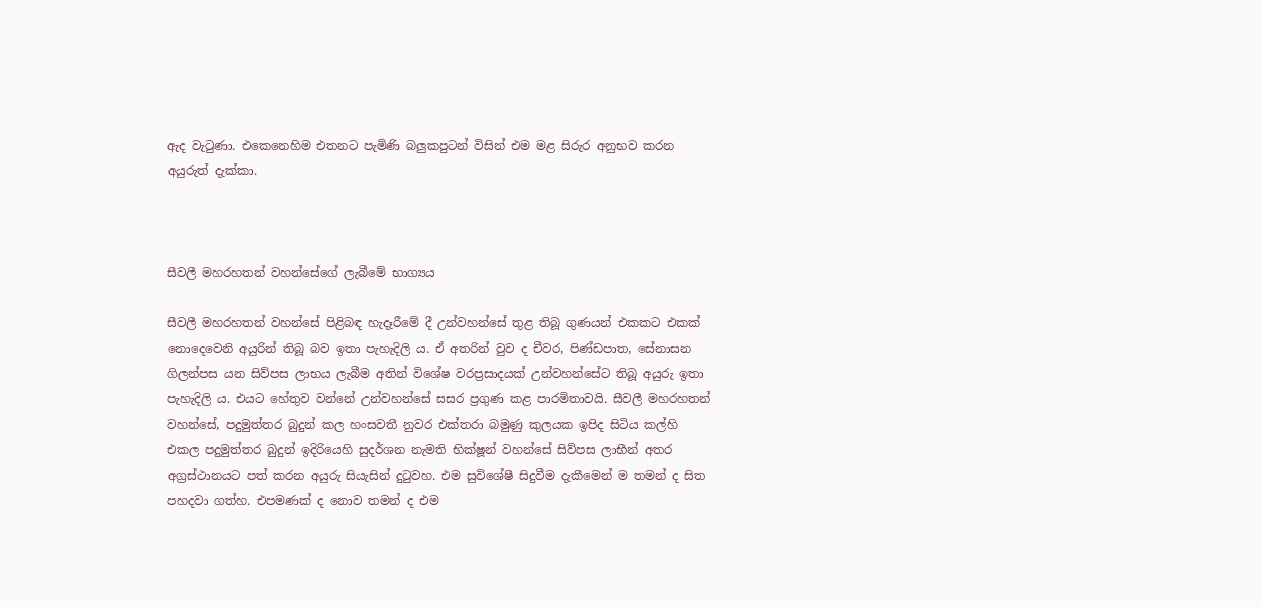ඇද වැටුණා. එකෙනෙහිම එතනට පැමිණි බලුකපුටන් විසින් එම මළ සිරුර අනුභව කරන අයුරුත් දැක්කා.



සීවලී මහරහතන් වහන්සේගේ ලැබීමේ භාග්‍යය

සීවලී මහරහතන් වහන්සේ පිළිබඳ හැදෑරීමේ දී උන්වහන්සේ තුළ තිබූ ගුණයන් එකකට එකක් නොදෙවෙනි අයුරින් තිබූ බව ඉතා පැහැදිලි ය. ඒ අතරින් වුව ද චීවර, පිණ්ඩපාත, සේනාසන ගිලන්පස යන සිව්පස ලාභය ලැබීම අතින් විශේෂ වරප්‍රසාදයක් උන්වහන්සේට තිබූ අයුරු ඉතා පැහැදිලි ය. එයට හේතුව වන්නේ උන්වහන්සේ සසර ප්‍රගුණ කළ පාරමිතාවයි. සීවලී මහරහතන් වහන්සේ, පදුමුත්තර බුදුන් කල හංසවතී නුවර එක්තරා බමුණු කුලයක ඉපිද සිටිය කල්හි එකල පදුමුත්තර බුදුන් ඉදිරියෙහි සුදර්ශන නැමති භික්ෂූන් වහන්සේ සිව්පස ලාභීන් අතර අග්‍රස්ථානයට පත් කරන අයුරු සියැසින් දුටුවහ. එම සුවිශේෂී සිදුවීම දැකීමෙන් ම තමන් ද සිත පහදවා ගත්හ. එපමණක් ද නොව තමන් ද එම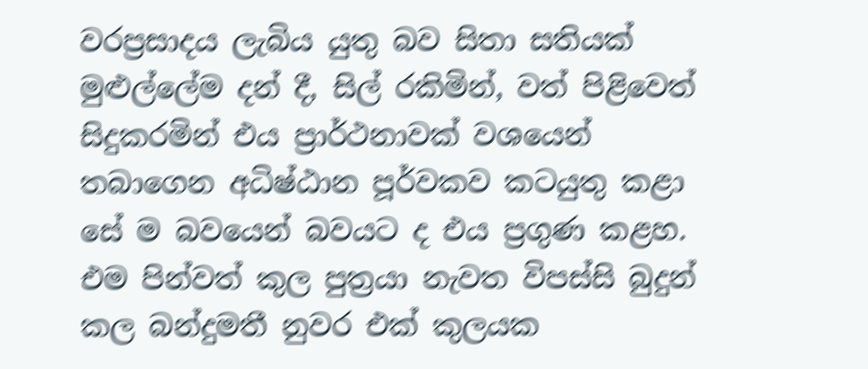වරප්‍රසාදය ලැබිය යුතු බව සිතා සතියක් මුළුල්ලේම දන් දී, සිල් රකිමින්, වත් පිළිවෙත් සිදුකරමින් එය ප්‍රාර්ථනාවක් වශයෙන් තබාගෙන අධිෂ්ඨාන පූර්වකව කටයුතු කළා සේ ම බවයෙන් බවයට ද එය ප්‍රගුණ කළහ. එම පින්වත් කුල පුත්‍රයා නැවත විපස්සි බුදුන් කල බන්දුමතී නුවර එක් කුලයක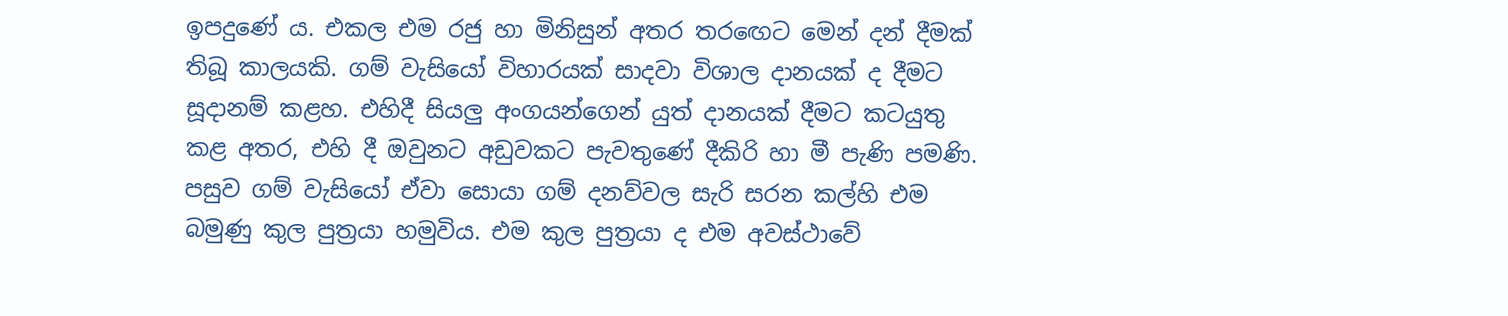ඉපදුණේ ය. එකල එම රජු හා මිනිසුන් අතර තරඟෙට මෙන් දන් දීමක් තිබූ කාලයකි. ගම් වැසියෝ විහාරයක් සාදවා විශාල දානයක් ද දීමට සූදානම් කළහ. එහිදී සියලු අංගයන්ගෙන් යුත් දානයක් දීමට කටයුතු කළ අතර, එහි දී ඔවුනට අඩුවකට පැවතුණේ දීකිරි හා මී පැණි පමණි. පසුව ගම් වැසියෝ ඒවා සොයා ගම් දනව්වල සැරි සරන කල්හි එම බමුණු කුල පුත්‍රයා හමුවිය. එම කුල පුත්‍රයා ද එම අවස්ථාවේ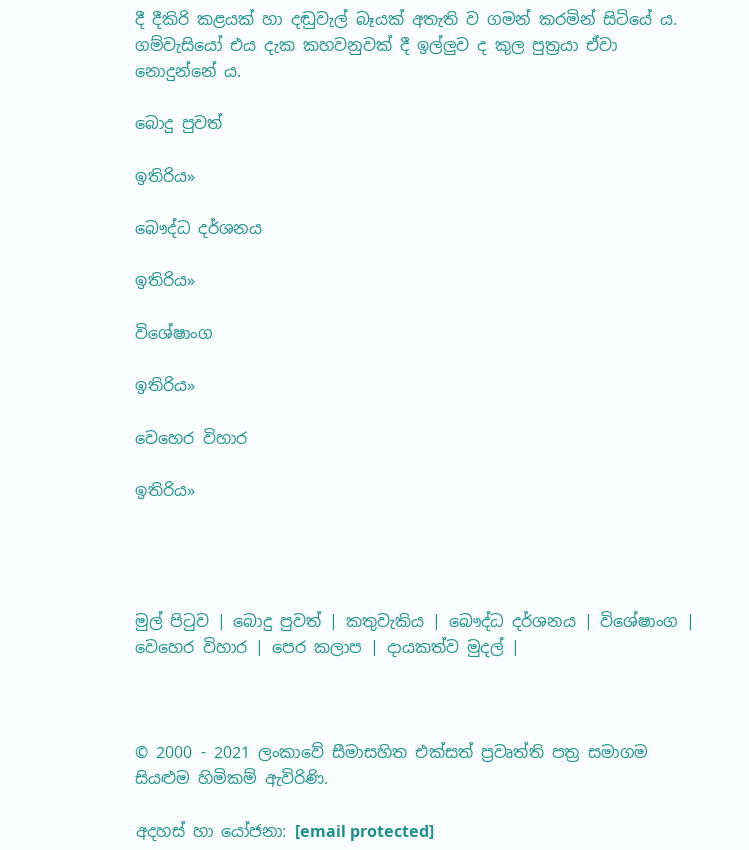දී දීකිරි කළයක් හා දඬුවැල් බෑයක් අතැති ව ගමන් කරමින් සිටියේ ය. ගම්වැසියෝ එය දැක කහවනුවක් දී ඉල්ලුව ද කුල පුත්‍රයා ඒවා නොදුන්නේ ය.

බොදු පුවත්

ඉතිරිය»

බෞද්ධ දර්ශනය

ඉතිරිය»

විශේෂාංග

ඉතිරිය»

වෙහෙර විහාර

ඉතිරිය»




මුල් පිටුව | බොදු පුවත් | කතුවැකිය | බෞද්ධ දර්ශනය | විශේෂාංග | වෙහෙර විහාර | පෙර කලාප | දායකත්ව මුදල් |



© 2000 - 2021 ලංකාවේ සීමාසහිත එක්සත් ප්‍රවෘත්ති පත්‍ර සමාගම
සියළුම හිමිකම් ඇවිරිණි.

අදහස් හා යෝජනා: [email protected]